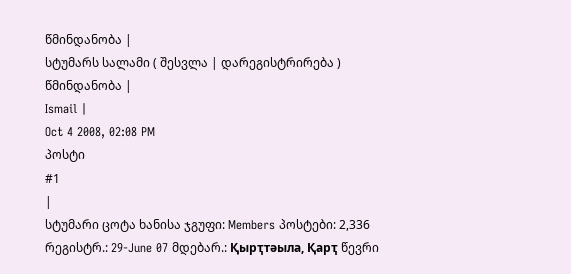წმინდანობა |
სტუმარს სალამი ( შესვლა | დარეგისტრირება )
წმინდანობა |
Ismail |
Oct 4 2008, 02:08 PM
პოსტი
#1
|
სტუმარი ცოტა ხანისა ჯგუფი: Members პოსტები: 2,336 რეგისტრ.: 29-June 07 მდებარ.: Қырҭтәыла, Қарҭ წევრი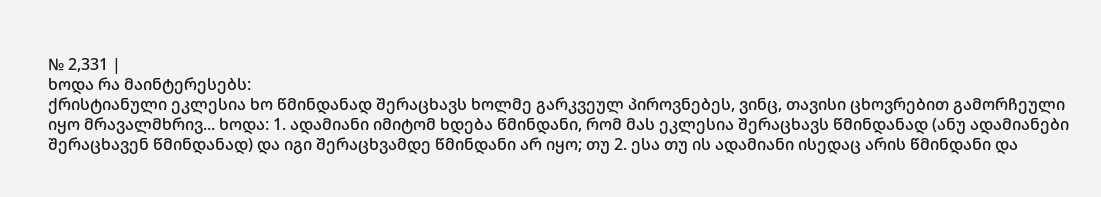№ 2,331 |
ხოდა რა მაინტერესებს:
ქრისტიანული ეკლესია ხო წმინდანად შერაცხავს ხოლმე გარკვეულ პიროვნებეს, ვინც, თავისი ცხოვრებით გამორჩეული იყო მრავალმხრივ... ხოდა: 1. ადამიანი იმიტომ ხდება წმინდანი, რომ მას ეკლესია შერაცხავს წმინდანად (ანუ ადამიანები შერაცხავენ წმინდანად) და იგი შერაცხვამდე წმინდანი არ იყო; თუ 2. ესა თუ ის ადამიანი ისედაც არის წმინდანი და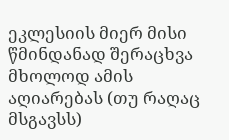ეკლესიის მიერ მისი წმინდანად შერაცხვა მხოლოდ ამის აღიარებას (თუ რაღაც მსგავსს)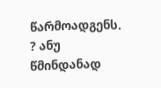წარმოადგენს. ? ანუ წმინდანად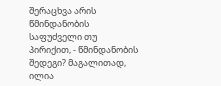შერაცხვა არის წმინდანობის საფუძველი თუ პირიქით, - წმინდანობის შედეგი? მაგალითად, ილია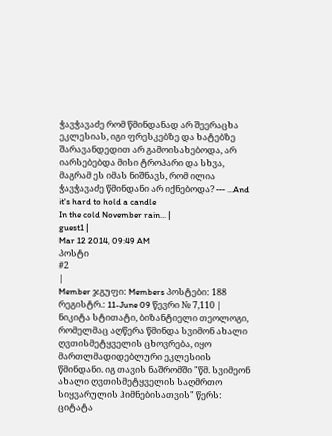ჭავჭავაძე რომ წმინდანად არ შეერაცხა ეკლესიას, იგი ფრესკებზე და ხატებზე შარავანდედით არ გამოისახებოდა, არ იარსებებდა მისი ტროპარი და სხვა, მაგრამ ეს იმას ნიშნავს, რომ ილია ჭავჭავაძე წმინდანი არ იქნებოდა? --- ...And it's hard to hold a candle
In the cold November rain... |
guest1 |
Mar 12 2014, 09:49 AM
პოსტი
#2
|
Member ჯგუფი: Members პოსტები: 188 რეგისტრ.: 11-June 09 წევრი № 7,110 |
ნიკიტა სტითატი, ბიზანტიელი თეოლოგი, რომელმაც აღწერა წმინდა სვიმონ ახალი ღვთისმეტყველის ცხოვრება, იყო მართლმადიდებლური ეკლესიის წმინდანი. იგ თავის ნაშრომში "წმ. სვიმეონ ახალი ღვთისმეტყველის საღმრთო სიყვარულის ჰიმნებისათვის" წერს:
ციტატა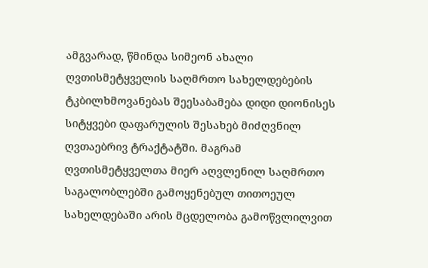ამგვარად, წმინდა სიმეონ ახალი ღვთისმეტყველის საღმრთო სახელდებების ტკბილხმოვანებას შეესაბამება დიდი დიონისეს სიტყვები დაფარულის შესახებ მიძღვნილ ღვთაებრივ ტრაქტატში. მაგრამ ღვთისმეტყველთა მიერ აღვლენილ საღმრთო საგალობლებში გამოყენებულ თითოეულ სახელდებაში არის მცდელობა გამოწვლილვით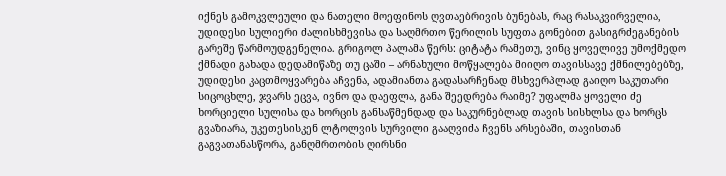იქნეს გამოკვლეული და ნათელი მოეფინოს ღვთაებრივის ბუნებას, რაც რასაკვირველია, უდიდესი სულიერი ძალისხმევისა და საღმრთო წერილის სუფთა გონებით გასიგრძეგანების გარეშე წარმოუდგენელია. გრიგოლ პალამა წერს: ციტატა რამეთუ, ვინც ყოველივე უმოქმედო ქმნადი გახადა დედამიწაზე თუ ცაში – არნახული მოწყალება მიიღო თავისსავე ქმნილებებზე, უდიდესი კაცთმოყვარება აჩვენა, ადამიანთა გადასარჩენად მსხვერპლად გაიღო საკუთარი სიცოცხლე, ჯვარს ეცვა, ივნო და დაეფლა, განა შეედრება რაიმე? უფალმა ყოველი ძე ხორციელი სულისა და ხორცის განსაწმენდად და საკურნებლად თავის სისხლსა და ხორცს გვაზიარა, უკეთესისკენ ლტოლვის სურვილი გააღვიძა ჩვენს არსებაში, თავისთან გაგვათანასწორა, განღმრთობის ღირსნი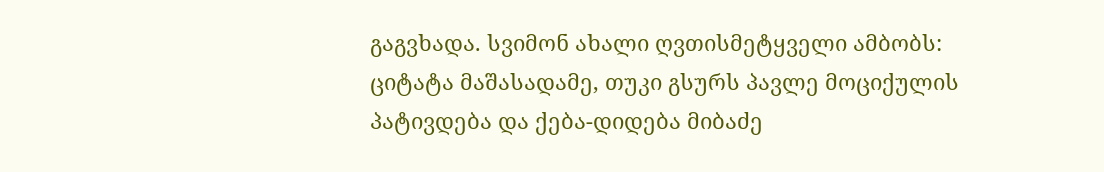გაგვხადა. სვიმონ ახალი ღვთისმეტყველი ამბობს: ციტატა მაშასადამე, თუკი გსურს პავლე მოციქულის პატივდება და ქება-დიდება მიბაძე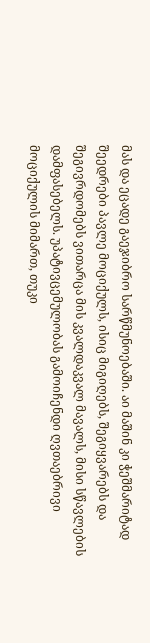მას და ეცადე გაეჯიბრო სარწმუნოებაში. აი მაშინ კი ჭეშმარიტად შეედრები პავლე მოციქულს, ისიც მიგიღებს, შეგიყვარებს და შეგივრდომებს ვითარცა მის კვალდაკვალ მავალს, მისი სწავლების დამფასებელს. უპატივცემულობას გამოიჩენდი ღვთაებრივი მოციქულის მიმართ, თუკი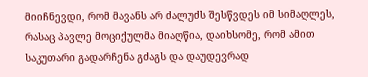მიიჩნევდი, რომ მავანს არ ძალუძს შესწვდეს იმ სიმაღლეს, რასაც პავლე მოციქულმა მიაღწია, დაიხსომე, რომ ამით საკუთარი გადარჩენა გძაგს და დაუდევრად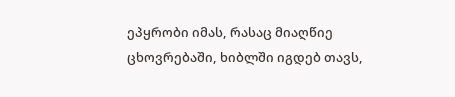ეპყრობი იმას, რასაც მიაღწიე ცხოვრებაში, ხიბლში იგდებ თავს,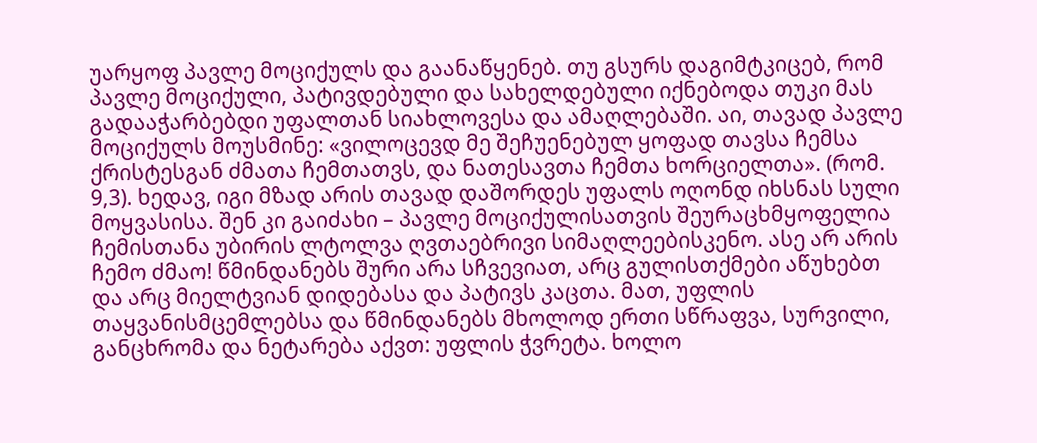უარყოფ პავლე მოციქულს და გაანაწყენებ. თუ გსურს დაგიმტკიცებ, რომ პავლე მოციქული, პატივდებული და სახელდებული იქნებოდა თუკი მას გადააჭარბებდი უფალთან სიახლოვესა და ამაღლებაში. აი, თავად პავლე მოციქულს მოუსმინე: «ვილოცევდ მე შეჩუენებულ ყოფად თავსა ჩემსა ქრისტესგან ძმათა ჩემთათვს, და ნათესავთა ჩემთა ხორციელთა». (რომ. 9,3). ხედავ, იგი მზად არის თავად დაშორდეს უფალს ოღონდ იხსნას სული მოყვასისა. შენ კი გაიძახი – პავლე მოციქულისათვის შეურაცხმყოფელია ჩემისთანა უბირის ლტოლვა ღვთაებრივი სიმაღლეებისკენო. ასე არ არის ჩემო ძმაო! წმინდანებს შური არა სჩვევიათ, არც გულისთქმები აწუხებთ და არც მიელტვიან დიდებასა და პატივს კაცთა. მათ, უფლის თაყვანისმცემლებსა და წმინდანებს მხოლოდ ერთი სწრაფვა, სურვილი, განცხრომა და ნეტარება აქვთ: უფლის ჭვრეტა. ხოლო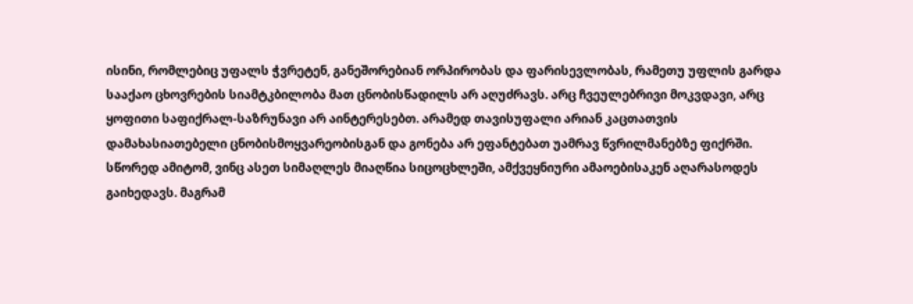ისინი, რომლებიც უფალს ჭვრეტენ, განეშორებიან ორპირობას და ფარისევლობას, რამეთუ უფლის გარდა სააქაო ცხოვრების სიამტკბილობა მათ ცნობისწადილს არ აღუძრავს. არც ჩვეულებრივი მოკვდავი, არც ყოფითი საფიქრალ-საზრუნავი არ აინტერესებთ. არამედ თავისუფალი არიან კაცთათვის დამახასიათებელი ცნობისმოყვარეობისგან და გონება არ ეფანტებათ უამრავ წვრილმანებზე ფიქრში. სწორედ ამიტომ, ვინც ასეთ სიმაღლეს მიაღწია სიცოცხლეში, ამქვეყნიური ამაოებისაკენ აღარასოდეს გაიხედავს. მაგრამ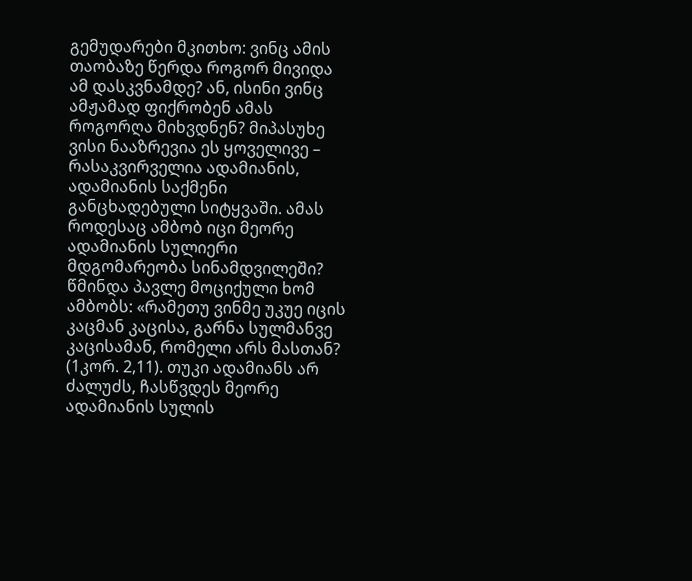გემუდარები მკითხო: ვინც ამის თაობაზე წერდა როგორ მივიდა ამ დასკვნამდე? ან, ისინი ვინც ამჟამად ფიქრობენ ამას როგორღა მიხვდნენ? მიპასუხე ვისი ნააზრევია ეს ყოველივე – რასაკვირველია ადამიანის, ადამიანის საქმენი განცხადებული სიტყვაში. ამას როდესაც ამბობ იცი მეორე ადამიანის სულიერი მდგომარეობა სინამდვილეში? წმინდა პავლე მოციქული ხომ ამბობს: «რამეთუ ვინმე უკუე იცის კაცმან კაცისა, გარნა სულმანვე კაცისამან, რომელი არს მასთან? (1კორ. 2,11). თუკი ადამიანს არ ძალუძს, ჩასწვდეს მეორე ადამიანის სულის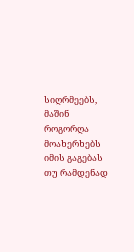სიღრმეებს, მაშინ როგორღა მოახერხებს იმის გაგებას თუ რამდენად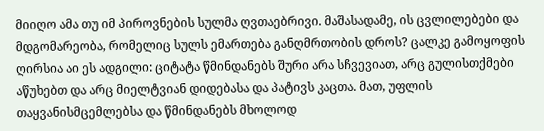მიიღო ამა თუ იმ პიროვნების სულმა ღვთაებრივი. მაშასადამე, ის ცვლილებები და მდგომარეობა, რომელიც სულს ემართება განღმრთობის დროს? ცალკე გამოყოფის ღირსია აი ეს ადგილი: ციტატა წმინდანებს შური არა სჩვევიათ, არც გულისთქმები აწუხებთ და არც მიელტვიან დიდებასა და პატივს კაცთა. მათ, უფლის თაყვანისმცემლებსა და წმინდანებს მხოლოდ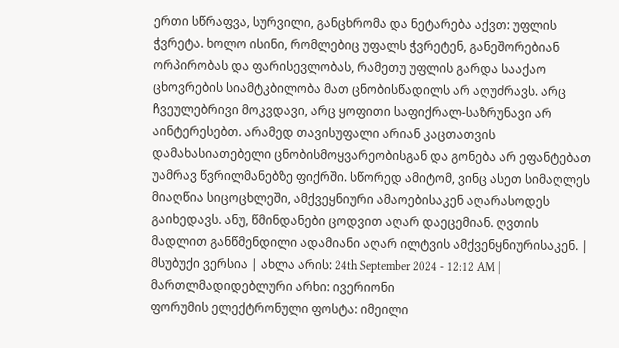ერთი სწრაფვა, სურვილი, განცხრომა და ნეტარება აქვთ: უფლის ჭვრეტა. ხოლო ისინი, რომლებიც უფალს ჭვრეტენ, განეშორებიან ორპირობას და ფარისევლობას, რამეთუ უფლის გარდა სააქაო ცხოვრების სიამტკბილობა მათ ცნობისწადილს არ აღუძრავს. არც ჩვეულებრივი მოკვდავი, არც ყოფითი საფიქრალ-საზრუნავი არ აინტერესებთ. არამედ თავისუფალი არიან კაცთათვის დამახასიათებელი ცნობისმოყვარეობისგან და გონება არ ეფანტებათ უამრავ წვრილმანებზე ფიქრში. სწორედ ამიტომ, ვინც ასეთ სიმაღლეს მიაღწია სიცოცხლეში, ამქვეყნიური ამაოებისაკენ აღარასოდეს გაიხედავს. ანუ, წმინდანები ცოდვით აღარ დაეცემიან. ღვთის მადლით განწმენდილი ადამიანი აღარ ილტვის ამქვენყნიურისაკენ. |
მსუბუქი ვერსია | ახლა არის: 24th September 2024 - 12:12 AM |
მართლმადიდებლური არხი: ივერიონი
ფორუმის ელექტრონული ფოსტა: იმეილი